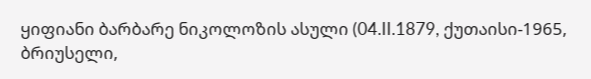ყიფიანი ბარბარე ნიკოლოზის ასული (04.II.1879, ქუთაისი-1965, ბრიუსელი,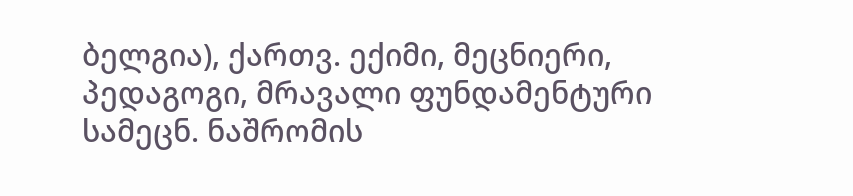ბელგია), ქართვ. ექიმი, მეცნიერი, პედაგოგი, მრავალი ფუნდამენტური სამეცნ. ნაშრომის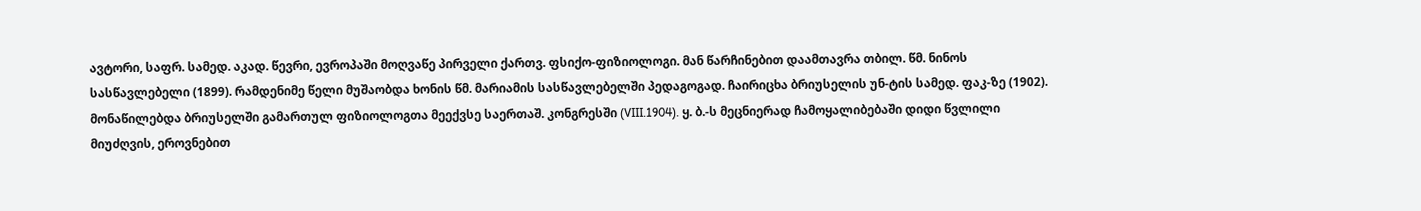ავტორი, საფრ. სამედ. აკად. წევრი, ევროპაში მოღვაწე პირველი ქართვ. ფსიქო-ფიზიოლოგი. მან წარჩინებით დაამთავრა თბილ. წმ. ნინოს სასწავლებელი (1899). რამდენიმე წელი მუშაობდა ხონის წმ. მარიამის სასწავლებელში პედაგოგად. ჩაირიცხა ბრიუსელის უნ-ტის სამედ. ფაკ-ზე (1902). მონაწილებდა ბრიუსელში გამართულ ფიზიოლოგთა მეექვსე საერთაშ. კონგრესში (VIII.1904). ყ. ბ.-ს მეცნიერად ჩამოყალიბებაში დიდი წვლილი მიუძღვის, ეროვნებით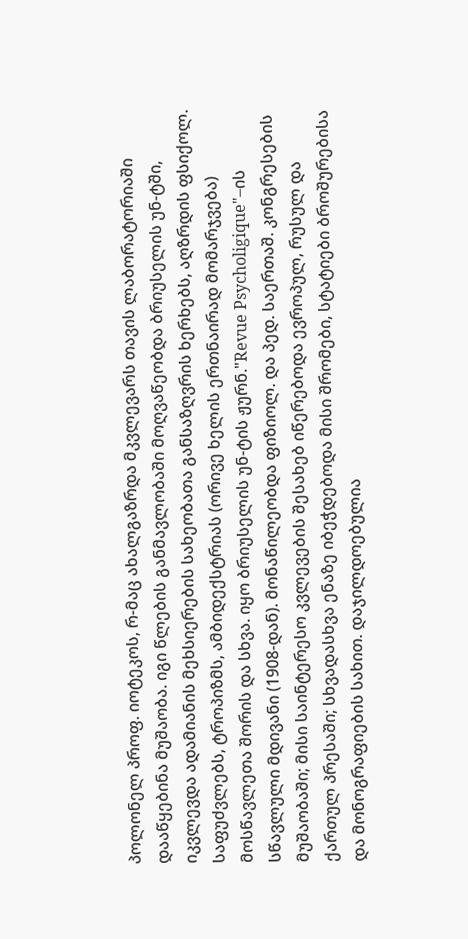პოლონელ პროფ. იოტეკოს, რ-მაც ახალგაზრდა მკვლევარს თავის ლაბორატორიაში დააწყებინა მუშაობა. იგი წლების განმავლობაში მოღვაწეობდა ბრიუსელის უნ-ტში, იკვლევდა ადამიანის მეხსიერების სახეობათა განსაზღვრის ხერხებს, აღზრდის ფსიქოლ. საფუძვლებს, ტროპიზმს, ამბიდექსტრიას (ორივე ხელის ერთნაირად მომარჯვება) მოსწავლეთა შორის და სხვა. იყო ბრიუსელის უნ-ტის ჟურნ."Revue Psycholigique"–ის სწავლული მდივანი (1908-დან). მონაწილეობდა ფიზიოლ. და პედ. საერთაშ. კონგრესების მუშაობაში; მისი საინტერესო კვლევების შესახებ იწერებოდა ევროპულ, რუსულ და ქართულ პრესაში; სხვადასხვა ენაზე იბეჭდებოდა მისი შრომები, სტატიები ბროშურებისა და მონოგრაფიების სახით. დაჯილდოებულია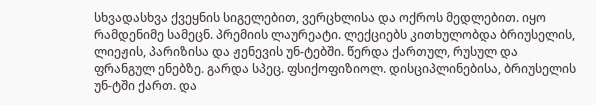სხვადასხვა ქვეყნის სიგელებით, ვერცხლისა და ოქროს მედლებით. იყო რამდენიმე სამეცნ. პრემიის ლაურეატი. ლექციებს კითხულობდა ბრიუსელის, ლიეჟის, პარიზისა და ჟენევის უნ-ტებში. წერდა ქართულ, რუსულ და ფრანგულ ენებზე. გარდა სპეც. ფსიქოფიზიოლ. დისციპლინებისა, ბრიუსელის უნ-ტში ქართ. და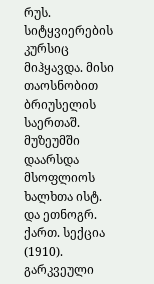რუს. სიტყვიერების კურსიც მიჰყავდა. მისი თაოსნობით ბრიუსელის საერთაშ. მუზეუმში დაარსდა მსოფლიოს ხალხთა ისტ. და ეთნოგრ. ქართ. სექცია (1910). გარკვეული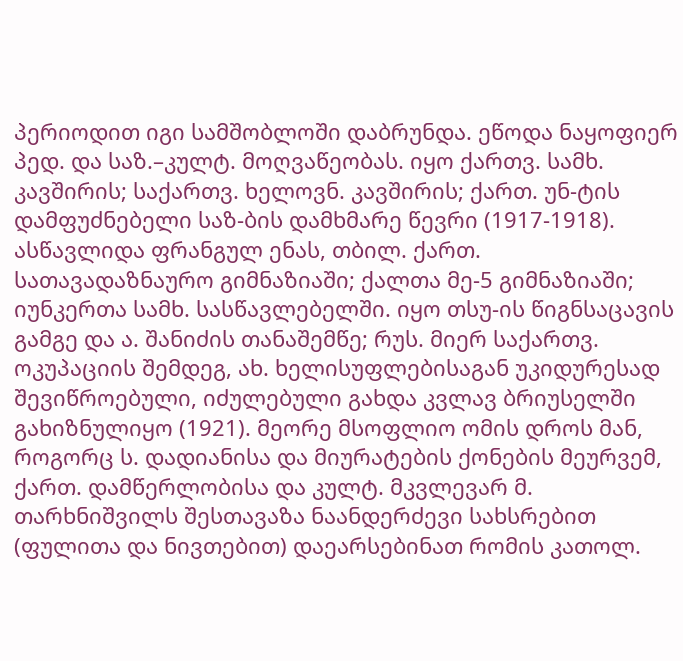პერიოდით იგი სამშობლოში დაბრუნდა. ეწოდა ნაყოფიერ პედ. და საზ.–კულტ. მოღვაწეობას. იყო ქართვ. სამხ. კავშირის; საქართვ. ხელოვნ. კავშირის; ქართ. უნ-ტის დამფუძნებელი საზ-ბის დამხმარე წევრი (1917-1918). ასწავლიდა ფრანგულ ენას, თბილ. ქართ. სათავადაზნაურო გიმნაზიაში; ქალთა მე-5 გიმნაზიაში; იუნკერთა სამხ. სასწავლებელში. იყო თსუ-ის წიგნსაცავის გამგე და ა. შანიძის თანაშემწე; რუს. მიერ საქართვ. ოკუპაციის შემდეგ, ახ. ხელისუფლებისაგან უკიდურესად შევიწროებული, იძულებული გახდა კვლავ ბრიუსელში გახიზნულიყო (1921). მეორე მსოფლიო ომის დროს მან, როგორც ს. დადიანისა და მიურატების ქონების მეურვემ, ქართ. დამწერლობისა და კულტ. მკვლევარ მ. თარხნიშვილს შესთავაზა ნაანდერძევი სახსრებით (ფულითა და ნივთებით) დაეარსებინათ რომის კათოლ.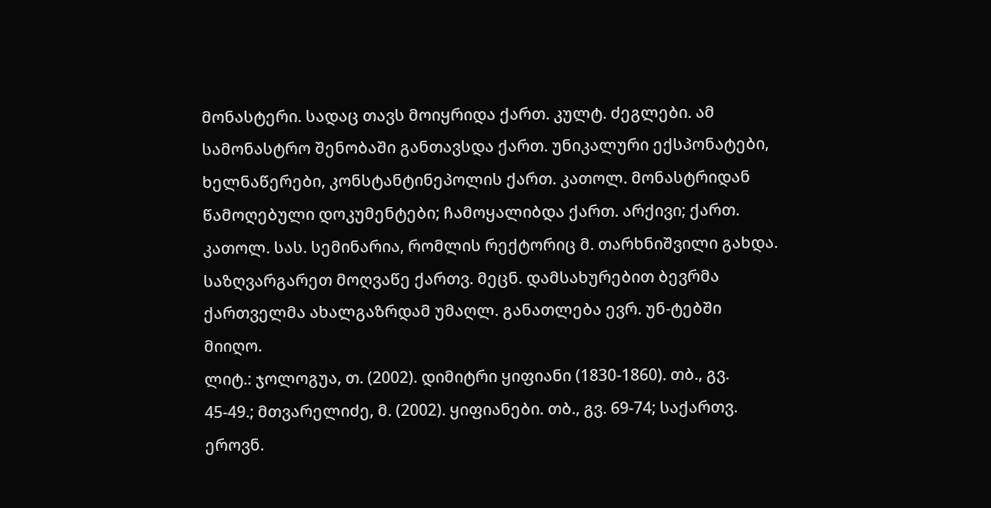მონასტერი. სადაც თავს მოიყრიდა ქართ. კულტ. ძეგლები. ამ სამონასტრო შენობაში განთავსდა ქართ. უნიკალური ექსპონატები, ხელნაწერები, კონსტანტინეპოლის ქართ. კათოლ. მონასტრიდან წამოღებული დოკუმენტები; ჩამოყალიბდა ქართ. არქივი; ქართ. კათოლ. სას. სემინარია, რომლის რექტორიც მ. თარხნიშვილი გახდა. საზღვარგარეთ მოღვაწე ქართვ. მეცნ. დამსახურებით ბევრმა ქართველმა ახალგაზრდამ უმაღლ. განათლება ევრ. უნ-ტებში მიიღო.
ლიტ.: ჯოლოგუა, თ. (2002). დიმიტრი ყიფიანი (1830-1860). თბ., გვ. 45-49.; მთვარელიძე, მ. (2002). ყიფიანები. თბ., გვ. 69-74; საქართვ. ეროვნ.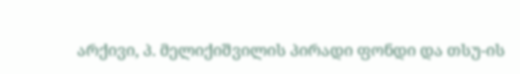არქივი, პ. მელიქიშვილის პირადი ფონდი და თსუ-ის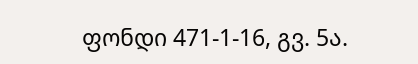ფონდი 471-1-16, გვ. 5ა.